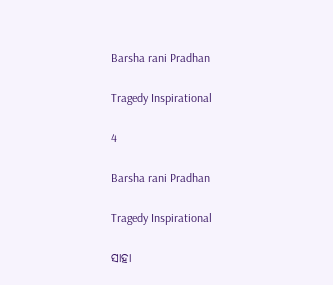Barsha rani Pradhan

Tragedy Inspirational

4

Barsha rani Pradhan

Tragedy Inspirational

ସାହା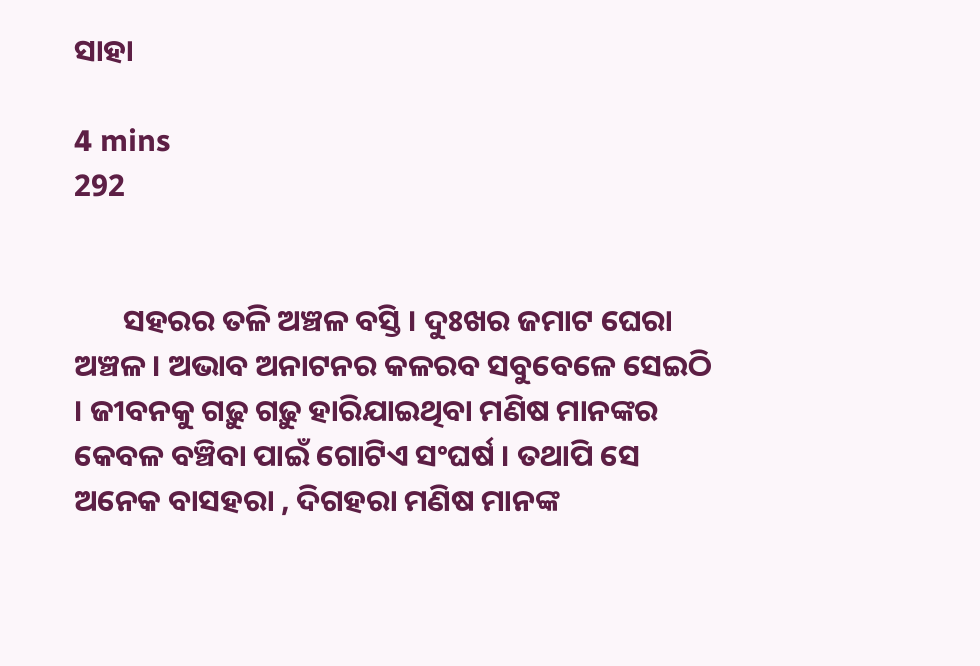ସାହା

4 mins
292


       ସହରର ତଳି ଅଞ୍ଚଳ ବସ୍ତି । ଦୁଃଖର ଜମାଟ ଘେରା ଅଞ୍ଚଳ । ଅଭାବ ଅନାଟନର କଳରବ ସବୁବେଳେ ସେଇଠି । ଜୀବନକୁ ଗଢ଼ୁ ଗଢ଼ୁ ହାରିଯାଇଥିବା ମଣିଷ ମାନଙ୍କର କେବଳ ବଞ୍ଚିବା ପାଇଁ ଗୋଟିଏ ସଂଘର୍ଷ । ତଥାପି ସେ ଅନେକ ବାସହରା , ଦିଗହରା ମଣିଷ ମାନଙ୍କ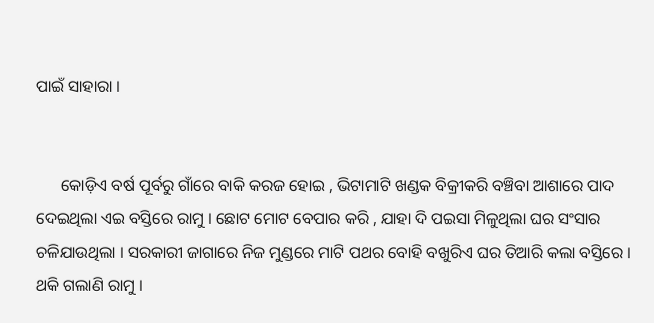ପାଇଁ ସାହାରା ।


      କୋଡ଼ିଏ ବର୍ଷ ପୂର୍ବରୁ ଗାଁରେ ବାକି କରଜ ହୋଇ , ଭିଟାମାଟି ଖଣ୍ଡକ ବିକ୍ରୀକରି ବଞ୍ଚିବା ଆଶାରେ ପାଦ ଦେଇଥିଲା ଏଇ ବସ୍ତିରେ ରାମୁ । ଛୋଟ ମୋଟ ବେପାର କରି , ଯାହା ଦି ପଇସା ମିଳୁଥିଲା ଘର ସଂସାର ଚଳିଯାଉଥିଲା । ସରକାରୀ ଜାଗାରେ ନିଜ ମୁଣ୍ଡରେ ମାଟି ପଥର ବୋହି ବଖୁରିଏ ଘର ତିଆରି କଲା ବସ୍ତିରେ । ଥକି ଗଲାଣି ରାମୁ ।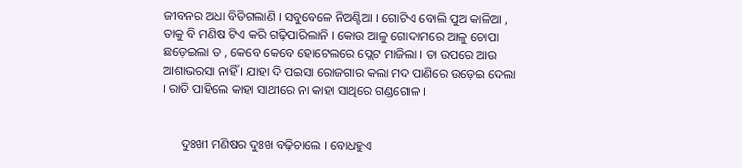ଜୀବନର ଅଧା ବିତିଗଲାଣି । ସବୁବେଳେ ନିଅଣ୍ଟିଆ । ଗୋଟିଏ ବୋଲି ପୁଅ କାଳିଆ , ତାକୁ ବି ମଣିଷ ଟିଏ କରି ଗଢ଼ିପାରିଲାନି । କୋଉ ଆଳୁ ଗୋଦାମରେ ଆଳୁ ଚୋପା ଛଡ଼େଇଲା ତ , କେବେ କେବେ ହୋଟେଲରେ ପ୍ଲେଟ ମାଜିଲା । ତା ଉପରେ ଆଉ ଆଶାଭରସା ନାହିଁ । ଯାହା ଦି ପଇସା ରୋଜଗାର କଲା ମଦ ପାଣିରେ ଉଡ଼େଇ ଦେଲା । ରାତି ପାହିଲେ କାହା ସାଥୀରେ ନା କାହା ସାଥିରେ ଗଣ୍ଡଗୋଳ ।


      ଦୁଃଖୀ ମଣିଷର ଦୁଃଖ ବଢ଼ିଚାଲେ । ବୋଧହୁଏ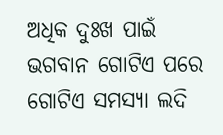ଅଧିକ ଦୁଃଖ ପାଇଁ ଭଗବାନ ଗୋଟିଏ ପରେ ଗୋଟିଏ ସମସ୍ୟା ଲଦି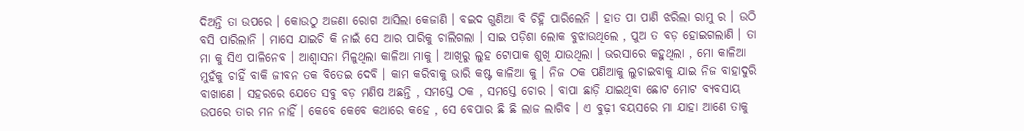ଦିଅନ୍ତି ତା ଉପରେ । କୋଉଠୁ ଅଜଣା ରୋଗ ଆସିଲା କେଜାଣି । ବଇଦ ଗୁଣିଆ ବି ଚିହ୍ନି ପାରିଲେନି । ହାତ ପା ପାଣି ଝରିଲା ରାମୁ ର । ଉଠି ବସି ପାରିଲାନି । ମାସେ ଯାଇଚି କି ନାଇଁ ସେ ଆର ପାରିକୁ ଚାଲିଗଲା । ସାଇ ପଡ଼ିଶା ଲୋକ ବୁଝାଉଥିଲେ , ପୁଅ ତ ବଡ଼ ହୋଇଗଲାଣି । ତା ମା କୁ ସିଏ ପାଳିନେବ । ଆଶ୍ୱାସନା ମିଳୁଥିଲା କାଳିଆ ମାକୁ । ଆଖିରୁ ଲୁହ ଟୋପାକ ଶୁଖି ଯାଉଥିଲା । ଭରସାରେ କହୁଥିଲା , ମୋ କାଳିଆ ମୁହଁକୁ ଚାହିଁ ବାକି ଜୀବନ ତକ ବିତେଇ ଦେବି । କାମ କରିବାକୁ ଭାରି କଷ୍ଟ କାଳିଆ କୁ । ନିଜ ଠକ ପଣିଆକୁ ଲୁଚାଇବାକୁ ଯାଇ ନିଜ ବାହାଦୁରି ବାଖାଣେ । ସହରରେ ଯେତେ ସବୁ ବଡ଼ ମଣିଷ ଅଛନ୍ତି , ସମସ୍ତେ ଠକ , ସମସ୍ତେ ଚୋର । ବାପା ଛାଡ଼ି ଯାଇଥିବା ଛୋଟ ମୋଟ ବ୍ୟବସାୟ ଉପରେ ତାର ମନ ନାହିଁ । କେବେ କେବେ କଥାରେ କହେ , ସେ ବେପାର ଛି ଛି ଲାଜ ଲାଗିବ । ଏ ବୁଢ଼ୀ ବୟସରେ ମା ଯାହା ଆଣେ ତାକୁ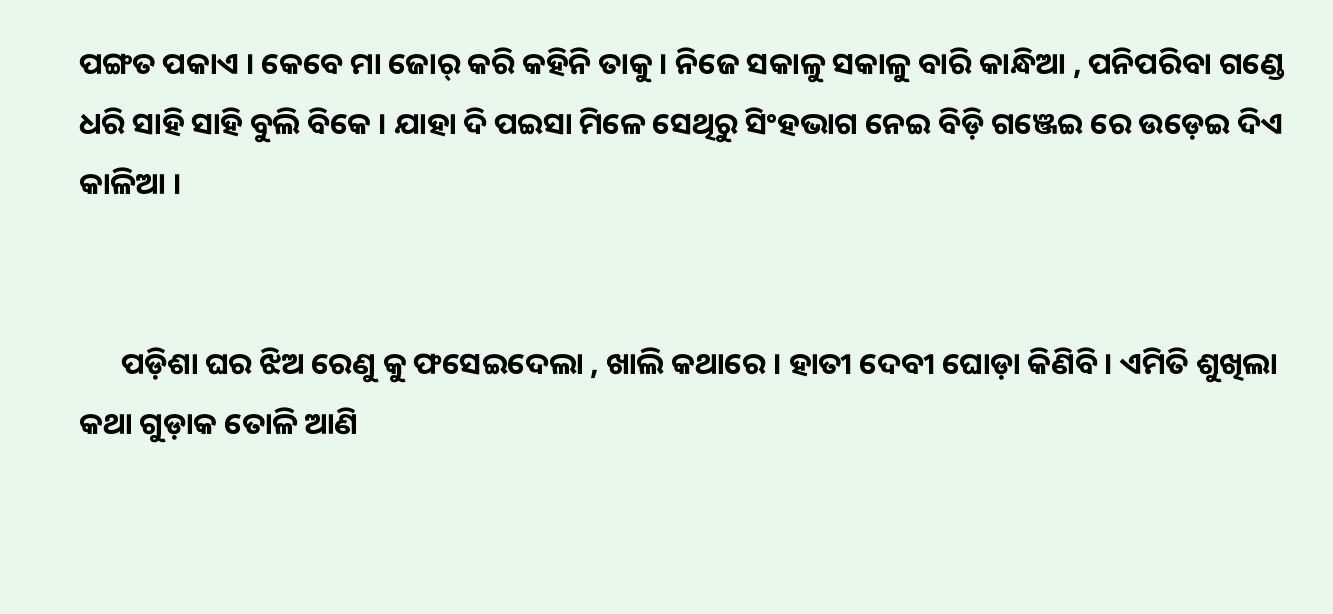ପଙ୍ଗତ ପକାଏ । କେବେ ମା ଜୋର୍ କରି କହିନି ତାକୁ । ନିଜେ ସକାଳୁ ସକାଳୁ ବାରି କାନ୍ଧିଆ , ପନିପରିବା ଗଣ୍ଡେ ଧରି ସାହି ସାହି ବୁଲି ବିକେ । ଯାହା ଦି ପଇସା ମିଳେ ସେଥିରୁ ସିଂହଭାଗ ନେଇ ବିଡ଼ି ଗଞ୍ଜେଇ ରେ ଉଡ଼େଇ ଦିଏ କାଳିଆ ।


      ପଡ଼ିଶା ଘର ଝିଅ ରେଣୁ କୁ ଫସେଇଦେଲା , ଖାଲି କଥାରେ । ହାତୀ ଦେବୀ ଘୋଡ଼ା କିଣିବି । ଏମିତି ଶୁଖିଲା କଥା ଗୁଡ଼ାକ ତୋଳି ଆଣି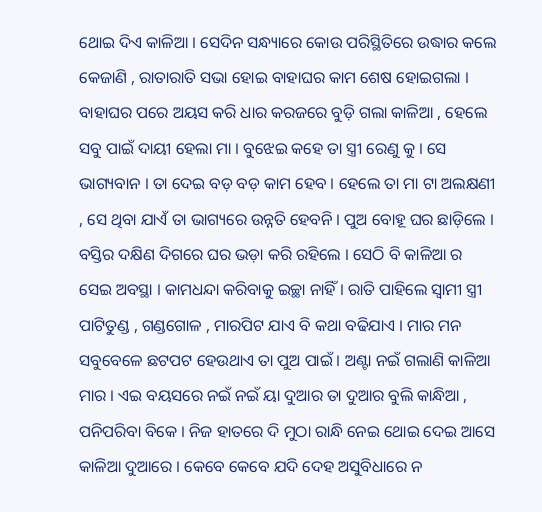ଥୋଇ ଦିଏ କାଳିଆ । ସେଦିନ ସନ୍ଧ୍ୟାରେ କୋଉ ପରିସ୍ଥିତିରେ ଉଦ୍ଧାର କଲେ କେଜାଣି , ରାତାରାତି ସଭା ହୋଇ ବାହାଘର କାମ ଶେଷ ହୋଇଗଲା । ବାହାଘର ପରେ ଅୟସ କରି ଧାର କରଜରେ ବୁଡ଼ି ଗଲା କାଳିଆ , ହେଲେ ସବୁ ପାଇଁ ଦାୟୀ ହେଲା ମା । ବୁଝେଇ କହେ ତା ସ୍ତ୍ରୀ ରେଣୁ କୁ । ସେ ଭାଗ୍ୟବାନ । ତା ଦେଇ ବଡ଼ ବଡ଼ କାମ ହେବ । ହେଲେ ତା ମା ଟା ଅଲକ୍ଷଣୀ , ସେ ଥିବା ଯାଏଁ ତା ଭାଗ୍ୟରେ ଉନ୍ନତି ହେବନି । ପୁଅ ବୋହୂ ଘର ଛାଡ଼ିଲେ । ବସ୍ତିର ଦକ୍ଷିଣ ଦିଗରେ ଘର ଭଡ଼ା କରି ରହିଲେ । ସେଠି ବି କାଳିଆ ର ସେଇ ଅବସ୍ଥା । କାମଧନ୍ଦା କରିବାକୁ ଇଚ୍ଛା ନାହିଁ । ରାତି ପାହିଲେ ସ୍ବାମୀ ସ୍ତ୍ରୀ ପାଟିତୁଣ୍ଡ , ଗଣ୍ଡଗୋଳ , ମାରପିଟ ଯାଏ ବି କଥା ବଢିଯାଏ । ମାର ମନ ସବୁବେଳେ ଛଟପଟ ହେଉଥାଏ ତା ପୁଅ ପାଇଁ । ଅଣ୍ଟା ନଇଁ ଗଲାଣି କାଳିଆ ମାର । ଏଇ ବୟସରେ ନଇଁ ନଇଁ ୟା ଦୁଆର ତା ଦୁଆର ବୁଲି କାନ୍ଧିଆ , ପନିପରିବା ବିକେ । ନିଜ ହାତରେ ଦି ମୁଠା ରାନ୍ଧି ନେଇ ଥୋଇ ଦେଇ ଆସେ କାଳିଆ ଦୁଆରେ । କେବେ କେବେ ଯଦି ଦେହ ଅସୁବିଧାରେ ନ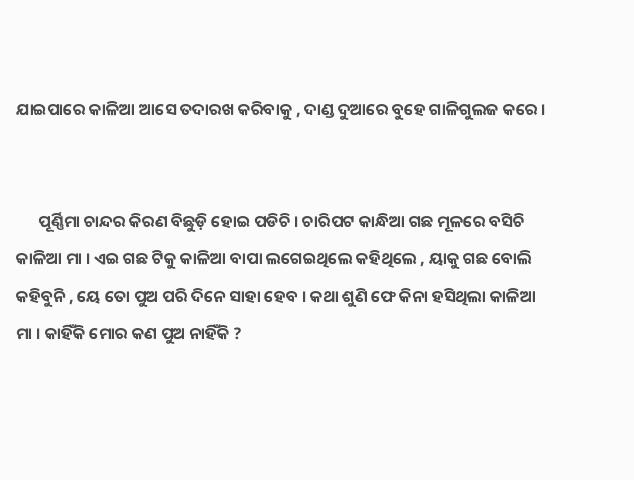ଯାଇପାରେ କାଳିଆ ଆସେ ତଦାରଖ କରିବାକୁ , ଦାଣ୍ଡ ଦୁଆରେ ବୁହେ ଗାଳିଗୁଲଜ କରେ ।


      ପୂର୍ଣ୍ଣିମା ଚାନ୍ଦର କିରଣ ବିଛୁଡ଼ି ହୋଇ ପଡିଚି । ଚାରିପଟ କାନ୍ଧିଆ ଗଛ ମୂଳରେ ବସିଚି କାଳିଆ ମା । ଏଇ ଗଛ ଟିକୁ କାଳିଆ ବାପା ଲଗେଇଥିଲେ କହିଥିଲେ , ୟାକୁ ଗଛ ବୋଲି କହିବୁନି , ୟେ ତୋ ପୁଅ ପରି ଦିନେ ସାହା ହେବ । କଥା ଶୁଣି ଫେ କିନା ହସିଥିଲା କାଳିଆ ମା । କାହିଁକି ମୋର କଣ ପୁଅ ନାହିଁକି ?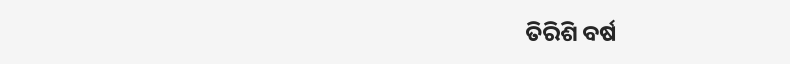ତିରିଶି ବର୍ଷ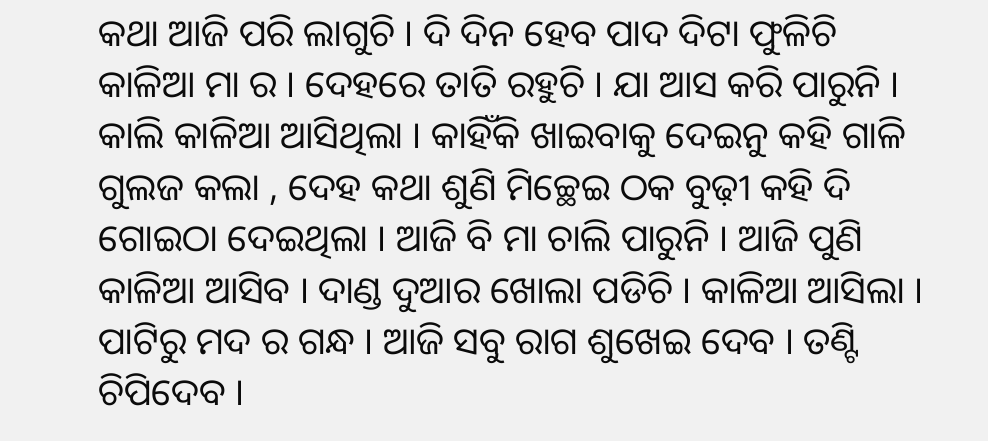କଥା ଆଜି ପରି ଲାଗୁଚି । ଦି ଦିନ ହେବ ପାଦ ଦିଟା ଫୁଳିଚି କାଳିଆ ମା ର । ଦେହରେ ତାତି ରହୁଚି । ଯା ଆସ କରି ପାରୁନି । କାଲି କାଳିଆ ଆସିଥିଲା । କାହିଁକି ଖାଇବାକୁ ଦେଇନୁ କହି ଗାଳି ଗୁଲଜ କଲା , ଦେହ କଥା ଶୁଣି ମିଚ୍ଛେଇ ଠକ ବୁଢ଼ୀ କହି ଦି ଗୋଇଠା ଦେଇଥିଲା । ଆଜି ବି ମା ଚାଲି ପାରୁନି । ଆଜି ପୁଣି କାଳିଆ ଆସିବ । ଦାଣ୍ଡ ଦୁଆର ଖୋଲା ପଡିଚି । କାଳିଆ ଆସିଲା । ପାଟିରୁ ମଦ ର ଗନ୍ଧ । ଆଜି ସବୁ ରାଗ ଶୁଖେଇ ଦେବ । ତଣ୍ଟି ଚିପିଦେବ ।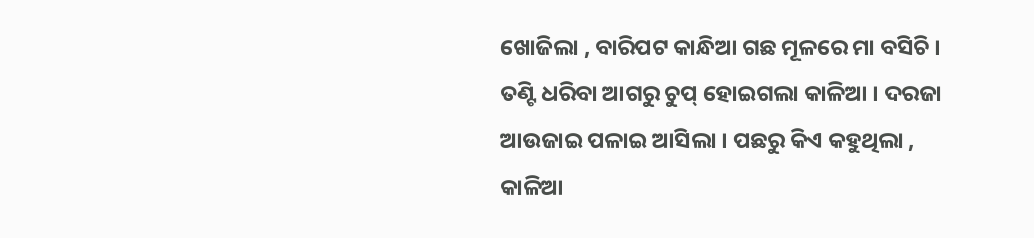ଖୋଜିଲା , ବାରିପଟ କାନ୍ଧିଆ ଗଛ ମୂଳରେ ମା ବସିଚି । ତଣ୍ଟି ଧରିବା ଆଗରୁ ଚୁପ୍ ହୋଇଗଲା କାଳିଆ । ଦରଜା ଆଉଜାଇ ପଳାଇ ଆସିଲା । ପଛରୁ କିଏ କହୁଥିଲା , କାଳିଆ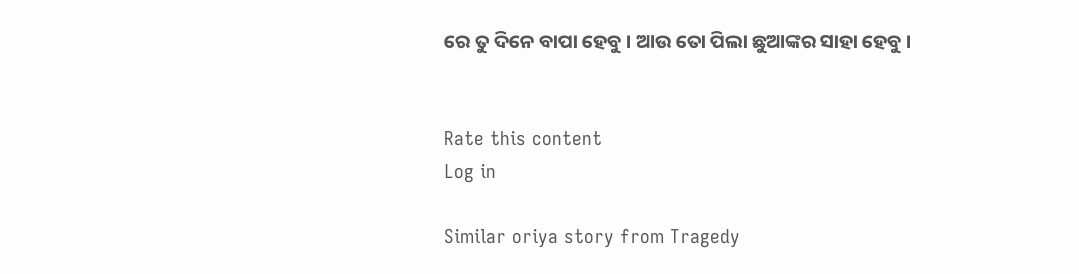ରେ ତୁ ଦିନେ ବାପା ହେବୁ । ଆଉ ତୋ ପିଲା ଛୁଆଙ୍କର ସାହା ହେବୁ ।


Rate this content
Log in

Similar oriya story from Tragedy